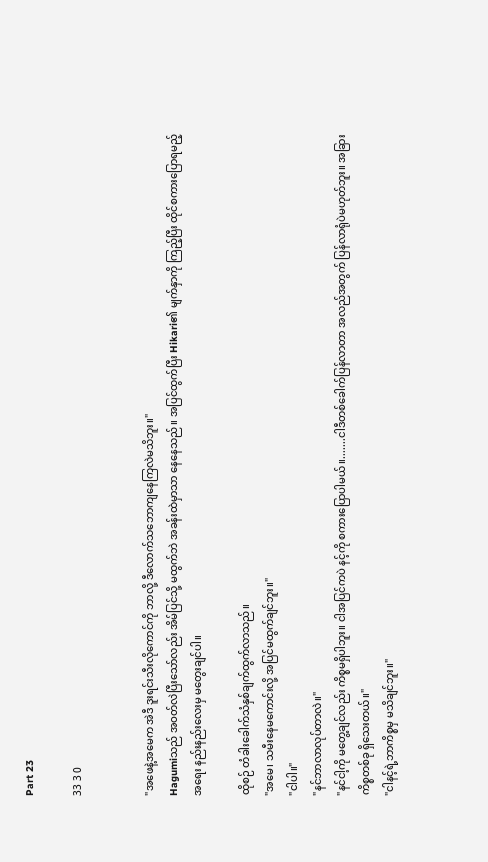Part 23

33 3 0


"အဖေနဲ့အမေက အဲဒီ ဒူးရင်းသီးလိုကောင်ကို ဘာလို့ ဒီလောက်သဘောကျနေကြလဲမသိဘူး။"
Hagumiသည် အဝတ်လဲပြီးသော်လည်း အိမ်ပြင်သို့ မထွက်ဘဲ အခန်းထဲမှာသာ နေနေသည်။ အပြင်ထွက်ပြီး Hikari၏ မျက်နှာကို ကြည့်ပြီး ထိုင်စကားပြောရမည့်အရေး နည်းနည်းလေးမှ မတွေးချင်ပါ။

ထိုစဉ် တံခါးခေါက်သံနှစ်ချက်ထွက်လာသည်။
"အမေ၊ သမီးနေမကောင်းလို့ အပြင်မထွက်ချင်ဘူး။"
"ငါပါ။"
"နင်ဘာလာလုပ်တာလဲ။"
"နင်ငါ့ကို မတွေ့ချင်လည်း ကိစ္စမရှိပါဘူး။ ငါအပြင်ကပဲ နင့်ကို စကားပြောပါမယ်။.......ငါဒီတစ်ခေါက်ပြန်လာတာ အလည်အတွက် ပြန်လာရုံပဲမဟုတ်ဘူး။ အခြားကိစ္စတစ်ခု ရှိသေးတယ်။"
"ငါနင့်ရဲ့ဘာကိစ္စမှ မသိချင်ဘူး။"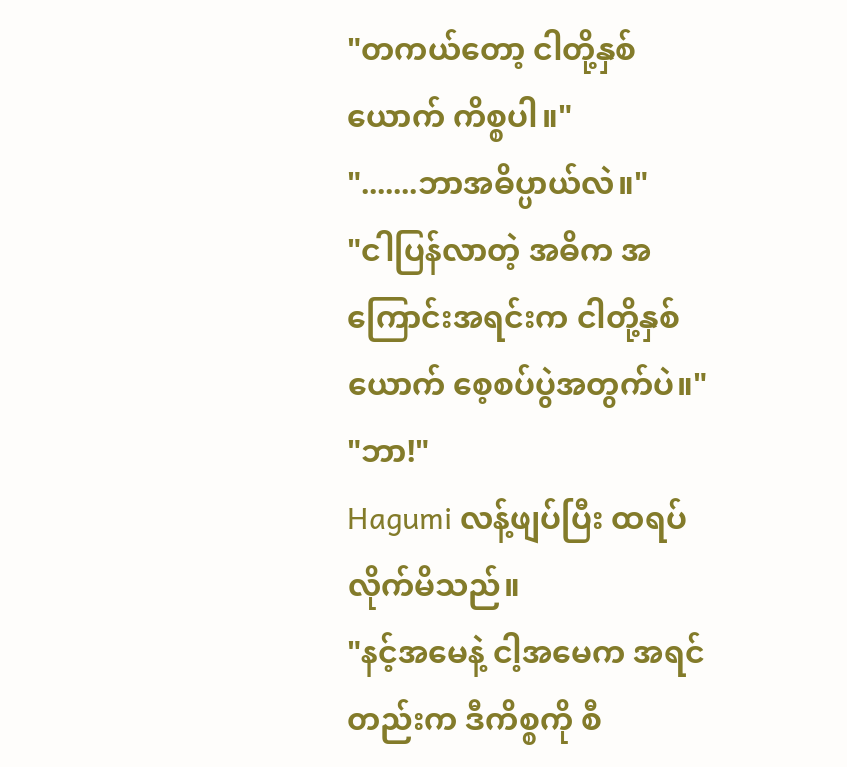"တကယ်တော့ ငါတို့နှစ်ယောက် ကိစ္စပါ။"
".......ဘာအဓိပ္ပာယ်လဲ။"
"ငါပြန်လာတဲ့ အဓိက အကြောင်းအရင်းက ငါတို့နှစ်ယောက် စေ့စပ်ပွဲအတွက်ပဲ။"
"ဘာ!"
Hagumi လန့်ဖျပ်ပြီး ထရပ်လိုက်မိသည်။
"နင့်အမေနဲ့ ငါ့အမေက အရင်တည်းက ဒီကိစ္စကို စီ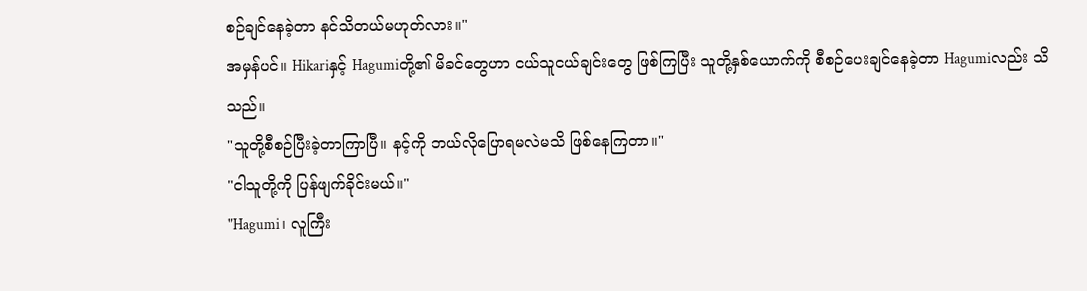စဉ်ချင်နေခဲ့တာ နင်သိတယ်မဟုတ်လား။"
အမှန်ပင်။ Hikariနှင့် Hagumiတို့၏ မိခင်တွေဟာ ငယ်သူငယ်ချင်းတွေ ဖြစ်ကြပြီး သူတို့နှစ်ယောက်ကို စီစဉ်ပေးချင်နေခဲ့တာ Hagumiလည်း သိသည်။
"သူတို့စီစဉ်ပြီးခဲ့တာကြာပြီ။ နင့်ကို ဘယ်လိုပြောရမလဲမသိ ဖြစ်နေကြတာ။"
"ငါသူတို့ကို ပြန်ဖျက်ခိုင်းမယ်။"
"Hagumi၊ လူကြီး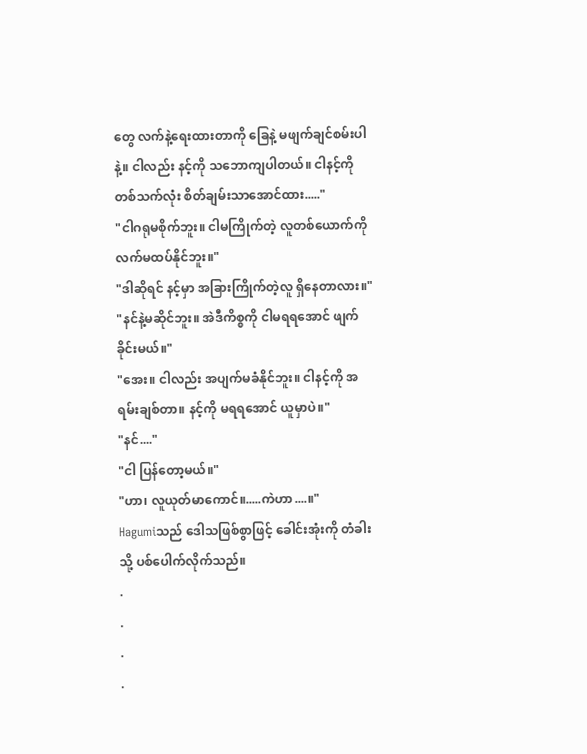တွေ လက်နဲ့ရေးထားတာကို ခြေနဲ့ မဖျက်ချင်စမ်းပါနဲ့။ ငါလည်း နင့်ကို သဘောကျပါတယ်။ ငါနင့်ကို တစ်သက်လုံး စိတ်ချမ်းသာအောင်ထား....."
"ငါဂရုမစိုက်ဘူး။ ငါမကြိုက်တဲ့ လူတစ်ယောက်ကို လက်မထပ်နိုင်ဘူး။"
"ဒါဆိုရင် နင့်မှာ အခြားကြိုက်တဲ့လူ ရှိနေတာလား။"
"နင်နဲ့မဆိုင်ဘူး။ အဲဒီကိစ္စကို ငါမရရအောင် ဖျက်ခိုင်းမယ်။"
"အေး။ ငါလည်း အပျက်မခံနိုင်ဘူး။ ငါနင့်ကို အရမ်းချစ်တာ။ နင့်ကို မရရအောင် ယူမှာပဲ။"
"နင်...."
"ငါ ပြန်တော့မယ်။"
"ဟာ၊ လူယုတ်မာကောင်။.....ကဲဟာ....။"
Hagumiသည် ဒေါသဖြစ်စွာဖြင့် ခေါင်းအုံးကို တံခါးသို့ ပစ်ပေါက်လိုက်သည်။
.
.
.
.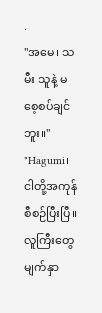.
"အမေ၊ သမီး သူနဲ့ မစေ့စပ်ချင်ဘူး။"
"Hagumi၊ ငါတို့အကုန် စီစဉ်ပြီးပြီ။ လူကြီးတွေ မျက်နှာ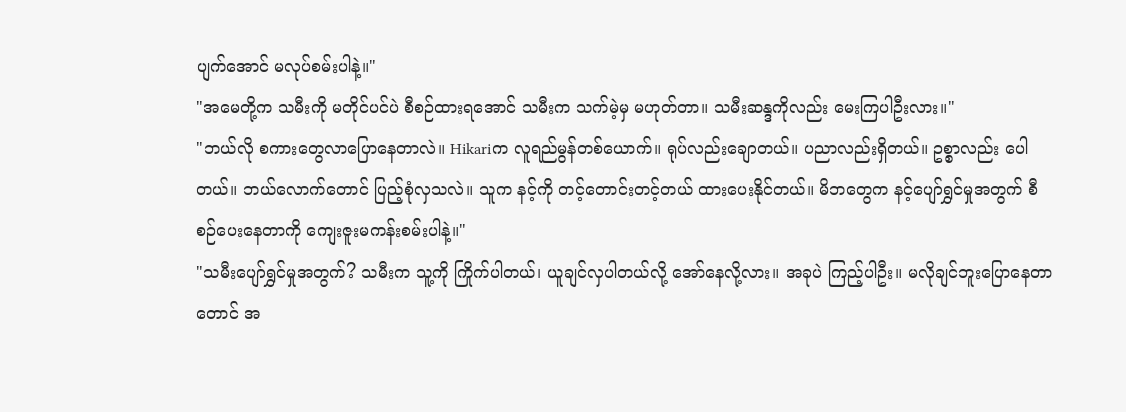ပျက်အောင် မလုပ်စမ်းပါနဲ့။"
"အမေတို့က သမီးကို မတိုင်ပင်ပဲ စီစဉ်ထားရအောင် သမီးက သက်မဲ့မှ မဟုတ်တာ။ သမီးဆန္ဒကိုလည်း မေးကြပါဦးလား။"
"ဘယ်လို စကားတွေလာပြောနေတာလဲ။ Hikariက လူရည်မွန်တစ်ယောက်။ ရုပ်လည်းချောတယ်။ ပညာလည်းရှိတယ်။ ဥစ္စာလည်း ပေါတယ်။ ဘယ်လောက်တောင် ပြည့်စုံလှသလဲ။ သူက နင့်ကို တင့်တောင်းတင့်တယ် ထားပေးနိုင်တယ်။ မိဘတွေက နင့်ပျော်ရွှင်မှုအတွက် စီစဉ်ပေးနေတာကို ကျေးဇူးမကန်းစမ်းပါနဲ့။"
"သမီးပျော်ရွှင်မှုအတွက်? သမီးက သူ့ကို ကြိုက်ပါတယ်၊ ယူချင်လှပါတယ်လို့ အော်နေလို့လား။ အခုပဲ ကြည့်ပါဦး။ မလိုချင်ဘူးပြောနေတာတောင် အ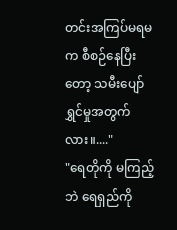တင်းအကြပ်မရမက စီစဉ်နေပြီးတော့ သမီးပျော်ရွှင်မှုအတွက်လား။...."
"ရေတိုကို မကြည့်ဘဲ ရေရှည်ကို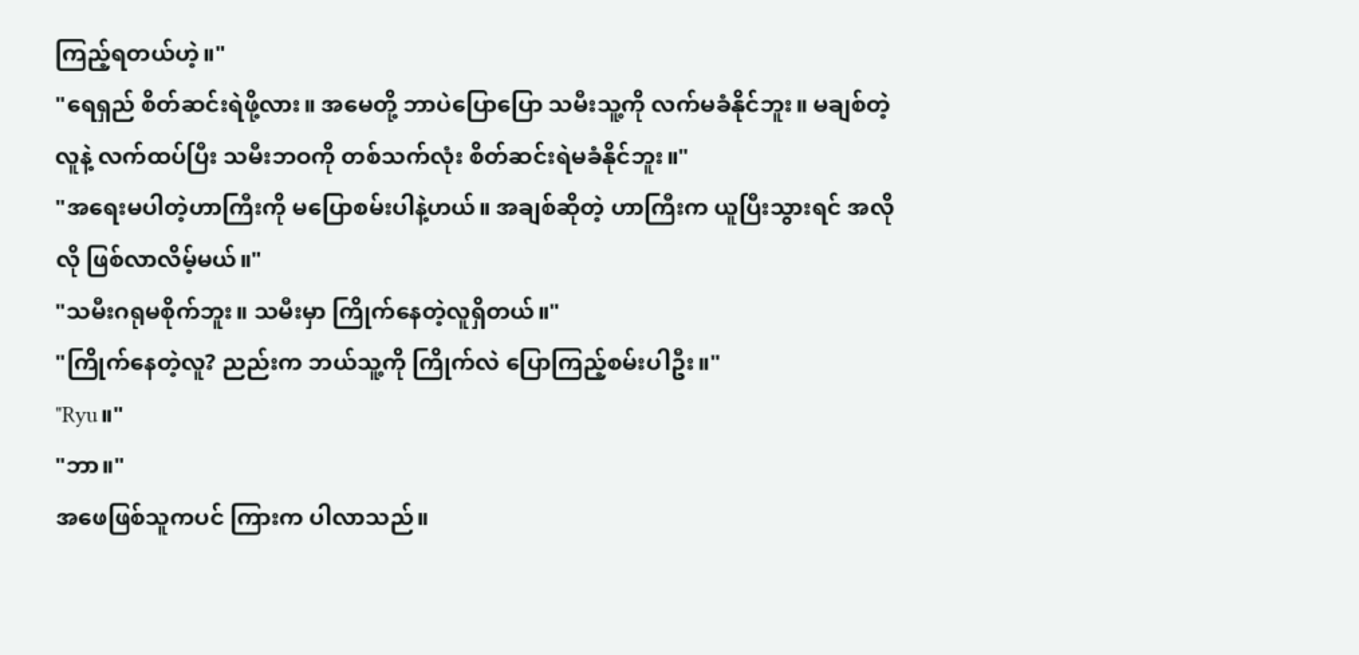ကြည့်ရတယ်ဟဲ့။"
"ရေရှည် စိတ်ဆင်းရဲဖို့လား။ အမေတို့ ဘာပဲပြောပြော သမီးသူ့ကို လက်မခံနိုင်ဘူး။ မချစ်တဲ့လူနဲ့ လက်ထပ်ပြီး သမီးဘဝကို တစ်သက်လုံး စိတ်ဆင်းရဲမခံနိုင်ဘူး။"
"အရေးမပါတဲ့ဟာကြီးကို မပြောစမ်းပါနဲ့ဟယ်။ အချစ်ဆိုတဲ့ ဟာကြီးက ယူပြီးသွားရင် အလိုလို ဖြစ်လာလိမ့်မယ်။"
"သမီးဂရုမစိုက်ဘူး။ သမီးမှာ ကြိုက်နေတဲ့လူရှိတယ်။"
"ကြိုက်နေတဲ့လူ? ညည်းက ဘယ်သူ့ကို ကြိုက်လဲ ပြောကြည့်စမ်းပါဦး။"
"Ryu။"
"ဘာ။"
အဖေဖြစ်သူကပင် ကြားက ပါလာသည်။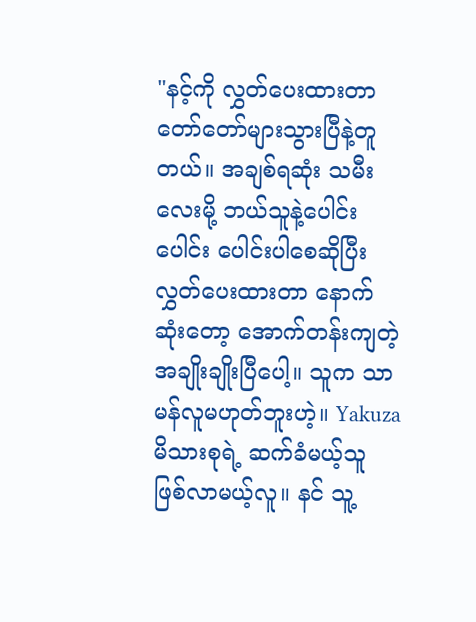"နင့်ကို လွှတ်ပေးထားတာ တော်တော်များသွားပြီနဲ့တူတယ်။ အချစ်ရဆုံး သမီးလေးမို့ ဘယ်သူနဲ့ပေါင်းပေါင်း ပေါင်းပါစေဆိုပြီး လွှတ်ပေးထားတာ နောက်ဆုံးတော့ အောက်တန်းကျတဲ့ အချိုးချိုးပြီပေါ့။ သူက သာမန်လူမဟုတ်ဘူးဟဲ့။ Yakuzaမိသားစုရဲ့ ဆက်ခံမယ့်သူ ဖြစ်လာမယ့်လူ။ နင် သူ့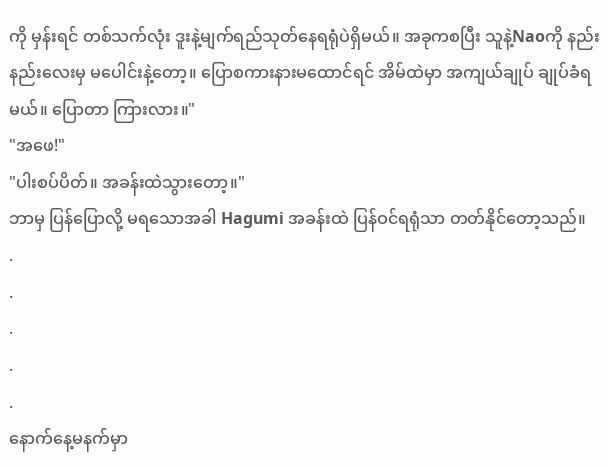ကို မှန်းရင် တစ်သက်လုံး ဒူးနဲ့မျက်ရည်သုတ်နေရရုံပဲရှိမယ်။ အခုကစပြီး သူနဲ့Naoကို နည်းနည်းလေးမှ မပေါင်းနဲ့တော့။ ပြောစကားနားမထောင်ရင် အိမ်ထဲမှာ အကျယ်ချုပ် ချုပ်ခံရမယ်။ ပြောတာ ကြားလား။"
"အဖေ!"
"ပါးစပ်ပိတ်။ အခန်းထဲသွားတော့။"
ဘာမှ ပြန်ပြောလို့ မရသောအခါ Hagumi အခန်းထဲ ပြန်ဝင်ရရုံသာ တတ်နိုင်တော့သည်။
.
.
.
.
.
နောက်နေ့မနက်မှာ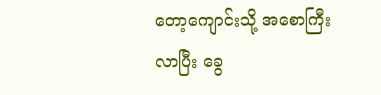တော့ကျောင်းသို့ အစောကြီးလာပြီး ခွေ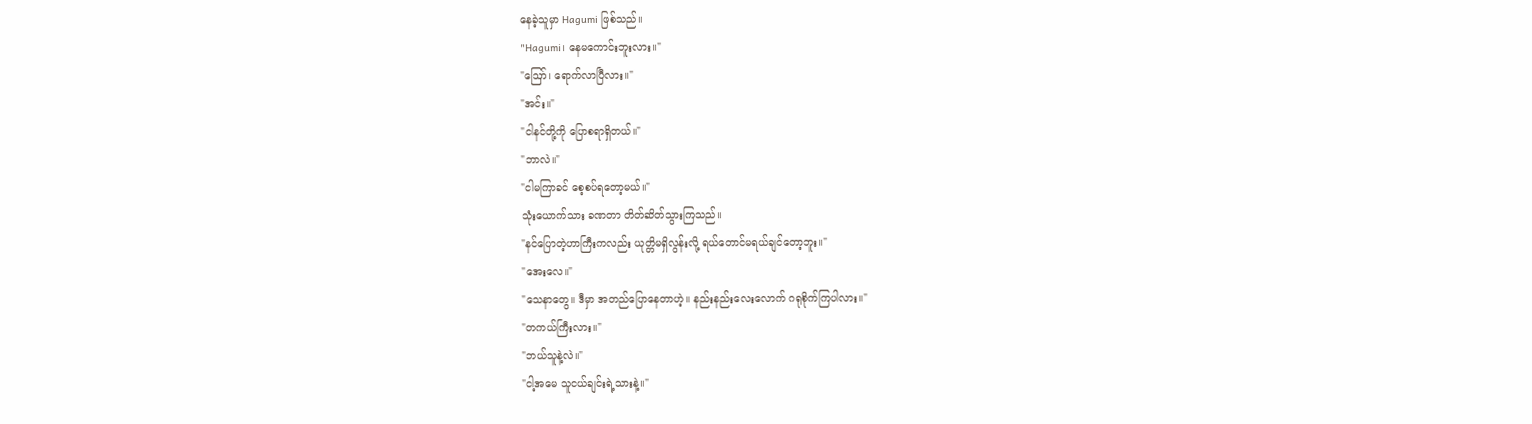နေခဲ့သူမှာ Hagumi ဖြစ်သည်။
"Hagumi၊ နေမကောင်းဘူးလား။"
"ဪ၊ ရောက်လာပြီလား။"
"အင်း။"
"ငါနင်တို့ကို ပြောစရာရှိတယ်။"
"ဘာလဲ။"
"ငါမကြာခင် စေ့စပ်ရတော့မယ်။"
သုံးယောက်သား ခဏတာ တိတ်ဆိတ်သွားကြသည်။
"နင်ပြောတဲ့ဟာကြီးကလည်း ယုတ္တိမရှိလွန်းလို့ ရယ်တောင်မရယ်ချင်တော့ဘူး။"
"အေးလေ။"
"သေနာတွေ။ ဒီမှာ အတည်ပြောနေတာဟဲ့။ နည်းနည်းလေးလောက် ဂရုစိုက်ကြပါလား။"
"တကယ်ကြီးလား။"
"ဘယ်သူနဲ့လဲ။"
"ငါ့အမေ သူငယ်ချင်းရဲ့သားနဲ့။"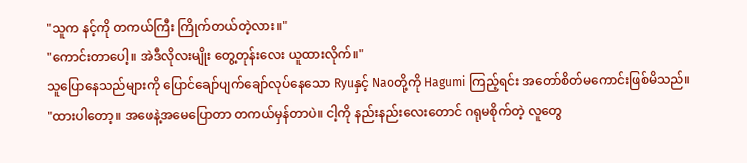"သူက နင့်ကို တကယ်ကြီး ကြိုက်တယ်တဲ့လား။"
"ကောင်းတာပေါ့။ အဲဒီလိုလးမျိုး တွေ့တုန်းလေး ယူထားလိုက်။"
သူပြောနေသည်များကို ပြောင်ချော်ပျက်ချော်လုပ်နေသော Ryuနှင့် Naoတို့ကို Hagumi ကြည့်ရင်း အတော်စိတ်မကောင်းဖြစ်မိသည်။
"ထားပါတော့။ အဖေနဲ့အမေပြောတာ တကယ်မှန်တာပဲ။ ငါ့ကို နည်းနည်းလေးတောင် ဂရုမစိုက်တဲ့ လူတွေ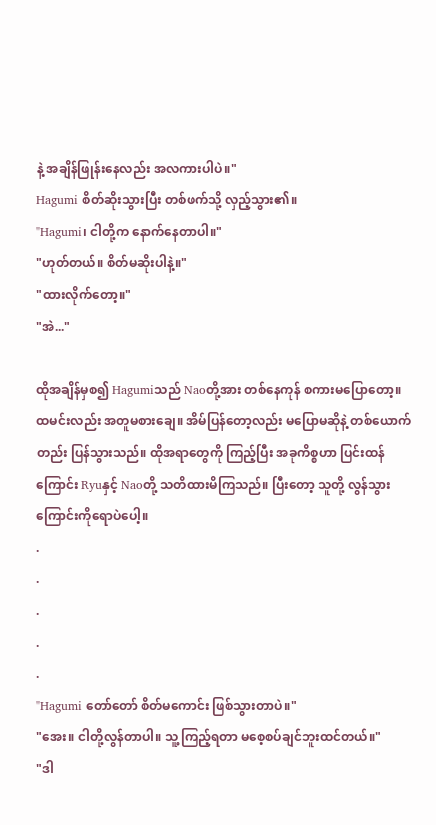နဲ့ အချိန်ဖြုန်းနေလည်း အလကားပါပဲ။"
Hagumi စိတ်ဆိုးသွားပြီး တစ်ဖက်သို့ လှည့်သွား၏။
"Hagumi၊ ငါတို့က နောက်နေတာပါ။"
"ဟုတ်တယ်။ စိတ်မဆိုးပါနဲ့။"
"ထားလိုက်တော့။"
"အဲ..."

ထိုအချိန်မှစ၍ Hagumiသည် Naoတို့အား တစ်နေကုန် စကားမပြောတော့။ ထမင်းလည်း အတူမစားချေ။ အိမ်ပြန်တော့လည်း မပြောမဆိုနဲ့ တစ်ယောက်တည်း ပြန်သွားသည်။ ထိုအရာတွေကို ကြည့်ပြီး အခုကိစ္စဟာ ပြင်းထန်ကြောင်း Ryuနှင့် Naoတို့ သတိထားမိကြသည်။ ပြီးတော့ သူတို့ လွန်သွားကြောင်းကိုရောပဲပေါ့။
.
.
.
.
.
"Hagumi တော်တော် စိတ်မကောင်း ဖြစ်သွားတာပဲ။"
"အေး။ ငါတို့လွန်တာပါ။ သူ့ကြည့်ရတာ မစေ့စပ်ချင်ဘူးထင်တယ်။"
"ဒါ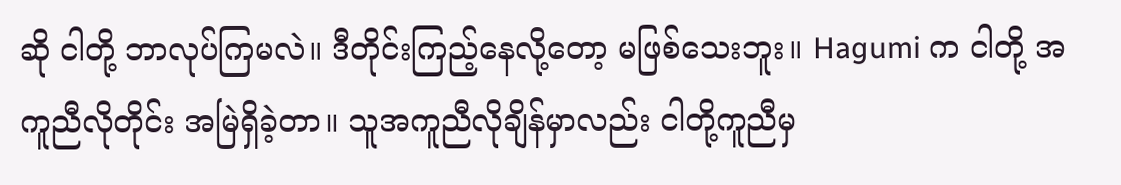ဆို ငါတို့ ဘာလုပ်ကြမလဲ။ ဒီတိုင်းကြည့်နေလို့တော့ မဖြစ်သေးဘူး။ Hagumi က ငါတို့ အကူညီလိုတိုင်း အမြဲရှိခဲ့တာ။ သူအကူညီလိုချိန်မှာလည်း ငါတို့ကူညီမှ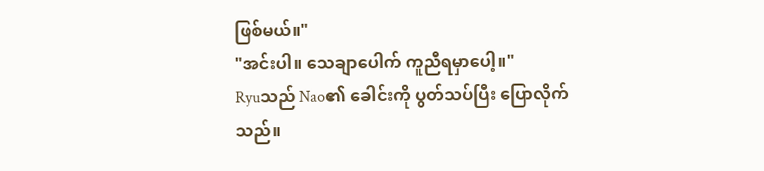ဖြစ်မယ်။"
"အင်းပါ။ သေချာပေါက် ကူညီရမှာပေါ့။"
Ryuသည် Nao၏ ခေါင်းကို ပွတ်သပ်ပြီး ပြောလိုက်သည်။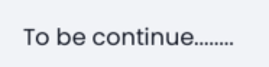To be continue........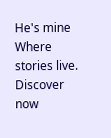He's mine Where stories live. Discover now